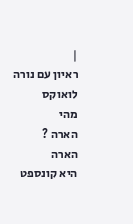|
ראיון עם נורה לואוקס
מהי
הארה ?
הארה
היא קונספט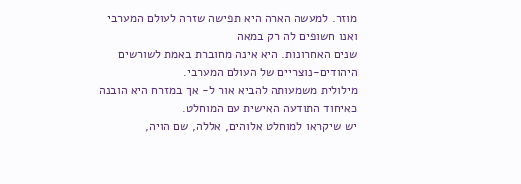מוזר. למעשה הארה היא תפישה שזרה לעולם המערבי ואנו חשופים לה רק במאה
שנים האחרונות. היא אינה מחוברת באמת לשורשים היהודים-נוצריים של העולם המערבי.
מילולית משמעותה להביא אור ל- אך במזרח היא הובנה כאיחוד התודעה האישית עם המוחלט.
יש שיקראו למוחלט אלוהים, אללה, שם הויה,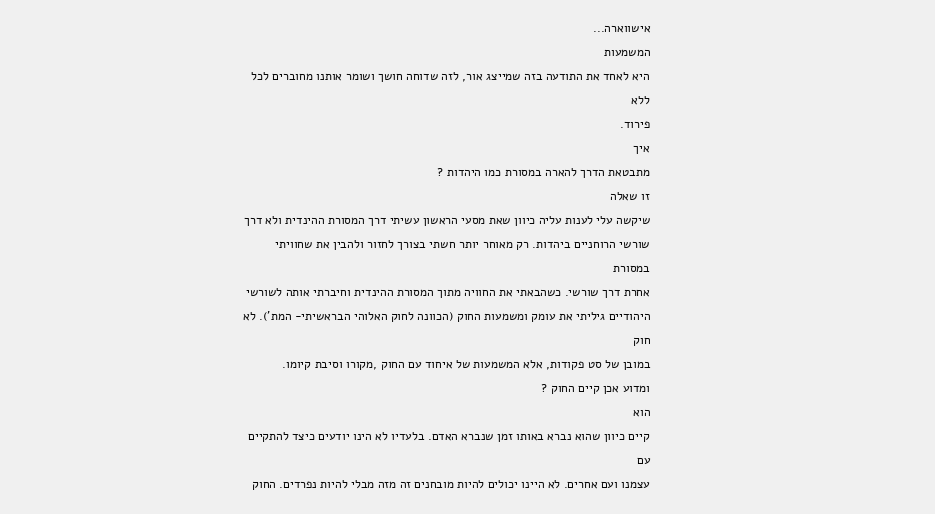אישווארה...
המשמעות
היא לאחד את התודעה בזה שמייצג אור, לזה שדוחה חושך ושומר אותנו מחוברים לכל ללא
פירוד.
איך
מתבטאת הדרך להארה במסורת כמו היהדות ?
זו שאלה
שיקשה עלי לענות עליה כיוון שאת מסעי הראשון עשיתי דרך המסורת ההינדית ולא דרך
שורשי הרוחניים ביהדות. רק מאוחר יותר חשתי בצורך לחזור ולהבין את שחוויתי במסורת
אחרת דרך שורשי. כשהבאתי את החוויה מתוך המסורת ההינדית וחיברתי אותה לשורשי
היהודיים גיליתי את עומק ומשמעות החוק (הכוונה לחוק האלוהי הבראשיתי- המת'). לא חוק
במובן של סט פקודות, אלא המשמעות של איחוד עם החוק ,מקורו וסיבת קיומו.
ומדוע אכן קיים החוק ?
הוא
קיים כיוון שהוא נברא באותו זמן שנברא האדם. בלעדיו לא הינו יודעים כיצד להתקיים עם
עצמנו ועם אחרים. לא היינו יכולים להיות מובחנים זה מזה מבלי להיות נפרדים. החוק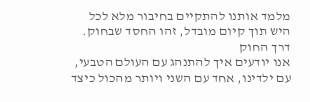מלמד אותנו להתקיים בחיבור מלא לכל היש תוך קיום מובדל, זהו החסד שבחוק. דרך החוק
אנו יודעים איך להתנהג עם העולם הטבעי, עם ילדינו, אחד עם השני ויותר מהכול כיצד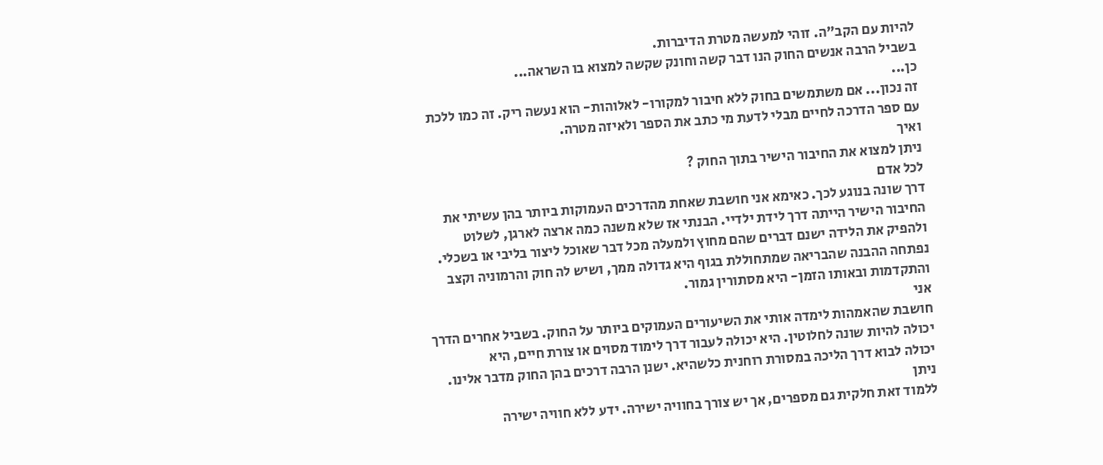להיות עם הקב"ה. זוהי למעשה מטרת הדיברות.
בשביל הרבה אנשים החוק הנו דבר קשה וחונק שקשה למצוא בו השראה...
כן...
זה נכון... אם משתמשים בחוק ללא חיבור למקורו- לאלוהות- הוא נעשה ריק. זה כמו ללכת
עם ספר הדרכה לחיים מבלי לדעת מי כתב את הספר ולאיזה מטרה.
ואיך
ניתן למצוא את החיבור הישיר בתוך החוק ?
לכל אדם
דרך שונה בנוגע לכך. כאימא אני חושבת שאחת מהדרכים העמוקות ביותר בהן עשיתי את
החיבור הישיר הייתה דרך לידת ילדיי. הבנתי אז שלא משנה כמה ארצה לארגן, לשלוט
ולהפיק את הלידה ישנם דברים שהם מחוץ ולמעלה מכל דבר שאוכל ליצור בליבי או בשכלי.
נפתחה ההבנה שהבריאה שמתחוללת בגוף היא גדולה ממך, ושיש לה חוק והרמוניה וקצב
והתקדמות ובאותו הזמן- היא מסתורין גמור.
אני
חושבת שהאמהות לימדה אותי את השיעורים העמוקים ביותר על החוק. בשביל אחרים הדרך
יכולה להיות שונה לחלוטין. היא יכולה לעבור דרך לימוד מסוים או צורת חיים, היא
יכולה לבוא דרך הליכה במסורת רוחנית כלשהיא. ישנן הרבה דרכים בהן החוק מדבר אלינו.
ניתן
ללמוד זאת חלקית גם מספרים, אך יש צורך בחוויה ישירה. ידע ללא חוויה ישירה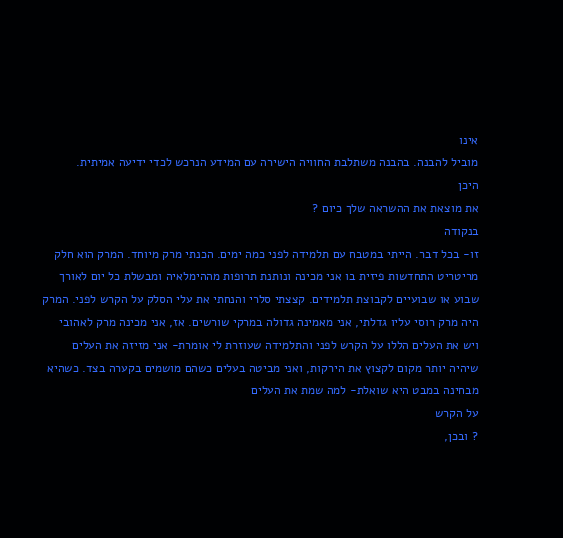אינו
מוביל להבנה. בהבנה משתלבת החוויה הישירה עם המידע הנרכש לכדי ידיעה אמיתית.
היכן
את מוצאת את ההשראה שלך כיום ?
בנקודה
זו- בכל דבר. הייתי במטבח עם תלמידה לפני כמה ימים. הכנתי מרק מיוחד. המרק הוא חלק
מריטריט התחדשות פיזית בו אני מכינה ונותנת תרופות מההימלאיה ומבשלת כל יום לאורך
שבוע או שבועיים לקבוצת תלמידים. קצצתי סלרי והנחתי את עלי הסלק על הקרש לפני. המרק
היה מרק רוסי עליו גדלתי, אני מאמינה גדולה במרקי שורשים. אז, אני מכינה מרק לאהובי
ויש את העלים הללו על הקרש לפני והתלמידה שעוזרת לי אומרת- אני מזיזה את העלים
שיהיה יותר מקום לקצוץ את הירקות, ואני מביטה בעלים כשהם מושמים בקערה בצד. כשהיא
מבחינה במבט היא שואלת- למה שמת את העלים
על הקרש
? ובכן,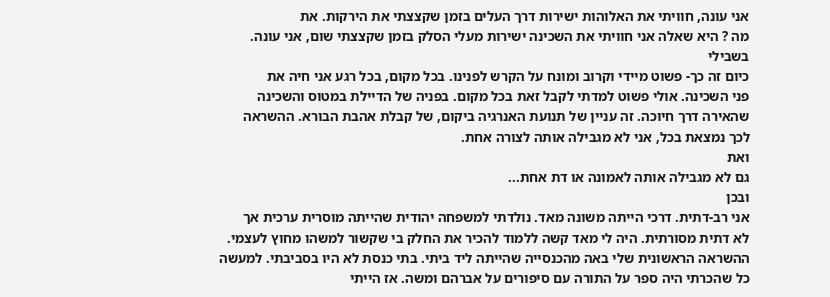אני עונה, חוויתי את האלוהות ישירות דרך העלים בזמן שקצצתי את הירקות. את
מה ? היא שאלה אני חוויתי את השכינה ישירות מעלי הסלק בזמן שקצצתי שום, אני עונה.
בשבילי
כיום זה כך- פשוט מיידי וקרוב ומונח על הקרש לפנינו. בכל מקום, בכל רגע אני חיה את
פני השכינה. אולי פשוט למדתי לקבל זאת בכל מקום. בפניה של הדיילת במטוס והשכינה
שהאירה דרך חיוכה. זה עניין של תנועת האנרגיה ביקום, של קבלת אהבת הבורא. ההשראה
לכך נמצאת בכל, אני לא מגבילה אותה לצורה אחת.
ואת
גם לא מגבילה אותה לאמונה או דת אחת...
ובכן
אני רב-דתית. דרכי הייתה משונה מאד. נולדתי למשפחה יהודית שהייתה מוסרית ערכית אך
לא דתית מסורתית. היה לי מאד קשה ללמוד להכיר את החלק בי שקשור למשהו מחוץ לעצמי.
ההשראה הראשונית שלי באה מהכנסייה שהייתה ליד ביתי. בתי כנסת לא היו בסביבתי. למעשה
כל שהכרתי היה ספר על התורה עם סיפורים על אברהם ומשה. אז הייתי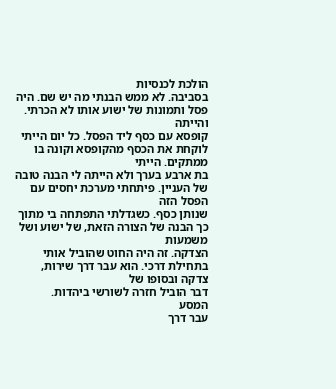הולכת לכנסיות
בסביבה. לא ממש הבנתי מה יש שם. היה פסל ותמונות של ישוע אותו לא הכרתי. והייתה
קופסא עם כסף ליד הפסל. כל יום הייתי לוקחת את הכסף מהקופסא וקונה בו ממתקים. הייתי
בת ארבע בערך ולא הייתה לי הבנה טובה של העניין. פיתחתי מערכת יחסים עם הפסל הזה
שנותן כסף. כשגדלתי התפתחה בי מתוך כך הבנה של הצורה הזאת, של ישוע ושל משמעות
הצדקה. זה היה החוט שהוביל אותי בתחילת דרכי. הוא עבר דרך שירות, צדקה ובסופו של
דבר הוביל חזרה לשורשי ביהדות.
המסע
עבר דרך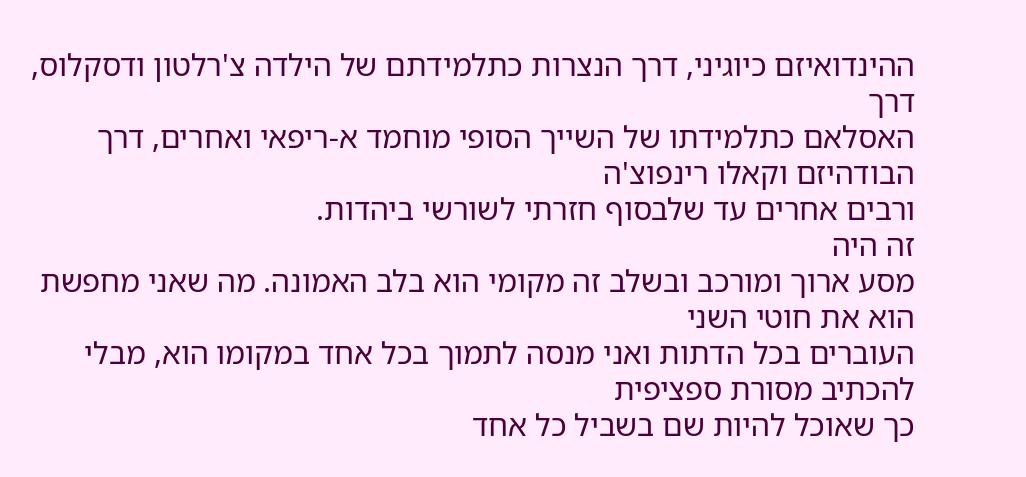ההינדואיזם כיוגיני, דרך הנצרות כתלמידתם של הילדה צ'רלטון ודסקלוס, דרך
האסלאם כתלמידתו של השייך הסופי מוחמד א-ריפאי ואחרים, דרך הבודהיזם וקאלו רינפוצ'ה
ורבים אחרים עד שלבסוף חזרתי לשורשי ביהדות.
זה היה
מסע ארוך ומורכב ובשלב זה מקומי הוא בלב האמונה. מה שאני מחפשת הוא את חוטי השני
העוברים בכל הדתות ואני מנסה לתמוך בכל אחד במקומו הוא, מבלי להכתיב מסורת ספציפית
כך שאוכל להיות שם בשביל כל אחד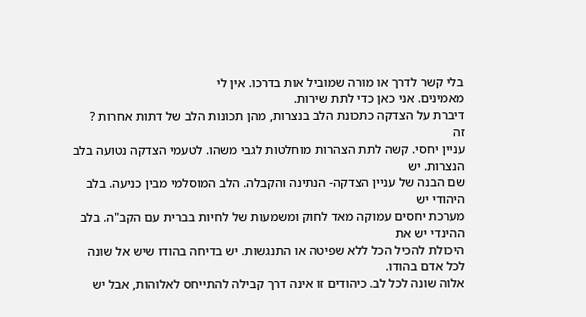בלי קשר לדרך או מורה שמוביל אות בדרכו. אין לי
מאמינים. אני כאן כדי לתת שירות.
דיברת על הצדקה כתכונת הלב בנצרות, מהן תכונות הלב של דתות אחרות ?
זה
עניין יחסי. קשה לתת הצהרות מוחלטות לגבי משהו. לטעמי הצדקה נטועה בלב הנצרות. יש
שם הבנה של עניין הצדקה- הנתינה והקבלה. הלב המוסלמי מבין כניעה. בלב היהודי יש
מערכת יחסים עמוקה מאד לחוק ומשמעות של לחיות בברית עם הקב"ה. בלב ההינדי יש את
היכולת להכיל הכל ללא שפיטה או התנגשות. יש בדיחה בהודו שיש אל שונה לכל אדם בהודו.
אלוה שונה לכל לב. כיהודים זו אינה דרך קבילה להתייחס לאלוהות, אבל יש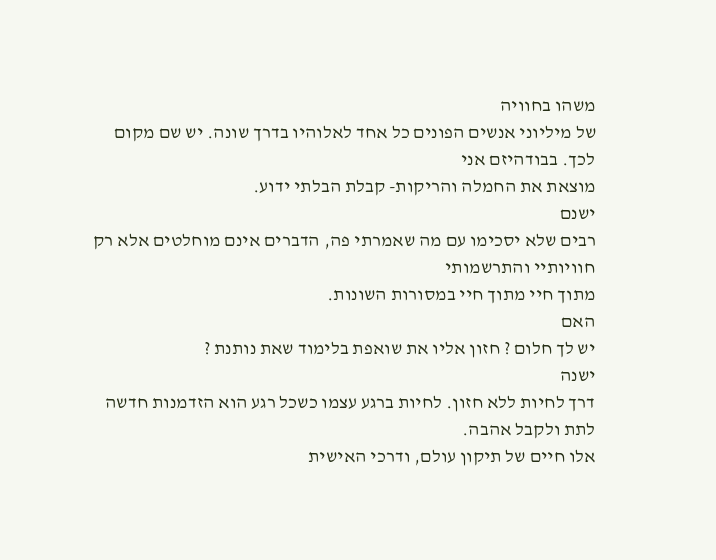משהו בחוויה
של מיליוני אנשים הפונים כל אחד לאלוהיו בדרך שונה. יש שם מקום לכך. בבודהיזם אני
מוצאת את החמלה והריקות- קבלת הבלתי ידוע.
ישנם
רבים שלא יסכימו עם מה שאמרתי פה, הדברים אינם מוחלטים אלא רק חוויותיי והתרשמותי
מתוך חיי מתוך חיי במסורות השונות.
האם
יש לך חלום ? חזון אליו את שואפת בלימוד שאת נותנת ?
ישנה
דרך לחיות ללא חזון. לחיות ברגע עצמו כשכל רגע הוא הזדמנות חדשה לתת ולקבל אהבה.
אלו חיים של תיקון עולם, ודרכי האישית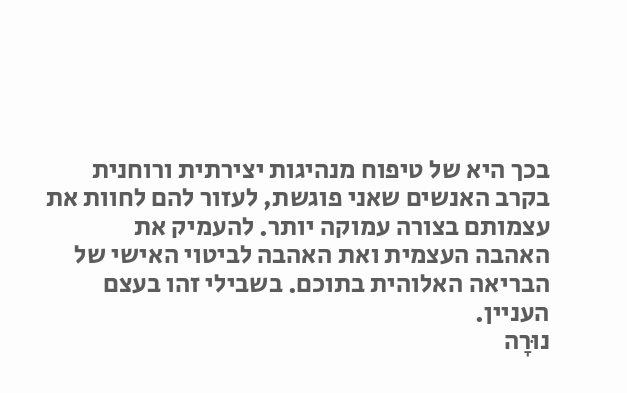בכך היא של טיפוח מנהיגות יצירתית ורוחנית
בקרב האנשים שאני פוגשת, לעזור להם לחוות את עצמותם בצורה עמוקה יותר. להעמיק את
האהבה העצמית ואת האהבה לביטוי האישי של הבריאה האלוהית בתוכם. בשבילי זהו בעצם
העניין.
נוּרָה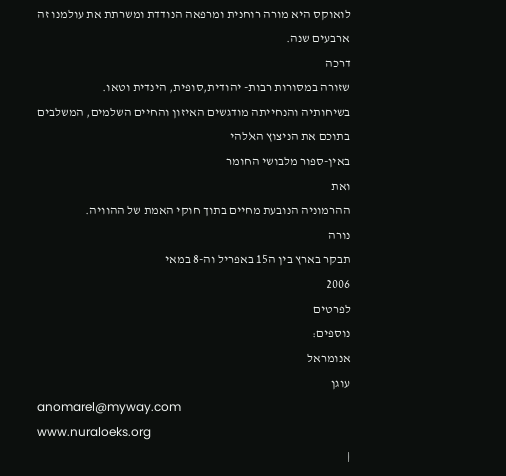לואוקס היא מורה רוחנית ומרפאה הנודדת ומשרתת את עולמנו זה ארבעים שנה.
דרכה
שזורה במסורות רבות- יהודית,סופית, הינדית וטאו.
בשיחותיה והנחייתה מודגשים האיזון והחיים השלמים, המשלבים בתוכם את הניצוץ הﭏלהי
באין-ספור מלבושי החומר
ואת
ההרמוניה הנובעת מחיים בתוך חוקי האמת של ההוויה.
נורה
תבקר בארץ בין ה15 באפריל וה-8 במאי
2006
לפרטים
נוספים:
אנומראל
עוגן
anomarel@myway.com
www.nuraloeks.org
|